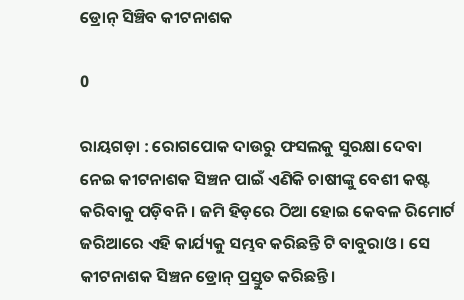ଡ୍ରୋନ୍‌ ସିଞ୍ଚିବ କୀଟନାଶକ

0

ରାୟଗଡ଼ା : ରୋଗପୋକ ଦାଉରୁ ଫସଲକୁ ସୁରକ୍ଷା ଦେବା ନେଇ କୀଟନାଶକ ସିଞ୍ଚନ ପାଇଁ ଏଣିକି ଚାଷୀଙ୍କୁ ବେଶୀ କଷ୍ଟ କରିବାକୁ ପଡ଼ିବନି। ଜମି ହିଡ଼ରେ ଠିଆ ହୋଇ କେବଳ ରିମୋର୍ଟ ଜରିଆରେ ଏହି କାର୍ଯ୍ୟକୁ ସମ୍ଭବ କରିଛନ୍ତି ଟି ବାବୁରାଓ। ସେ କୀଟନାଶକ ସିଞ୍ଚନ ଡ୍ରୋନ୍‌ ପ୍ରସ୍ତୁତ କରିଛନ୍ତି।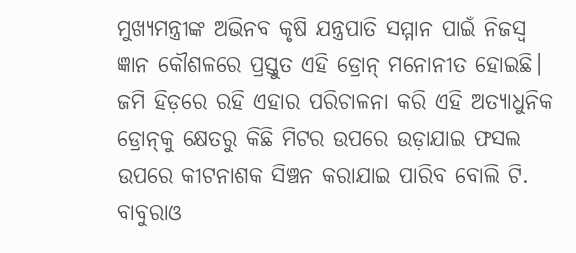ମୁଖ୍ୟମନ୍ତ୍ରୀଙ୍କ ଅଭିନବ କୃଷି ଯନ୍ତ୍ରପାତି ସମ୍ମାନ ପାଇଁ ନିଜସ୍ୱ ଜ୍ଞାନ କୌଶଳରେ ପ୍ରସ୍ତୁତ ଏହି ଡ୍ରୋନ୍‌ ମନୋନୀତ ହୋଇଛି। ଜମି ହିଡ଼ରେ ରହି ଏହାର ପରିଚାଳନା କରି ଏହି ଅତ୍ୟାଧୁନିକ ଡ୍ରୋନ୍‌କୁ କ୍ଷେତରୁ କିଛି ମିଟର ଉପରେ ଉଡ଼ାଯାଇ ଫସଲ ଉପରେ କୀଟନାଶକ ସିଞ୍ଚନ କରାଯାଇ ପାରିବ ବୋଲି ଟି. ବାବୁରାଓ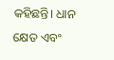କହିଛନ୍ତି। ଧାନ କ୍ଷେତ ଏବଂ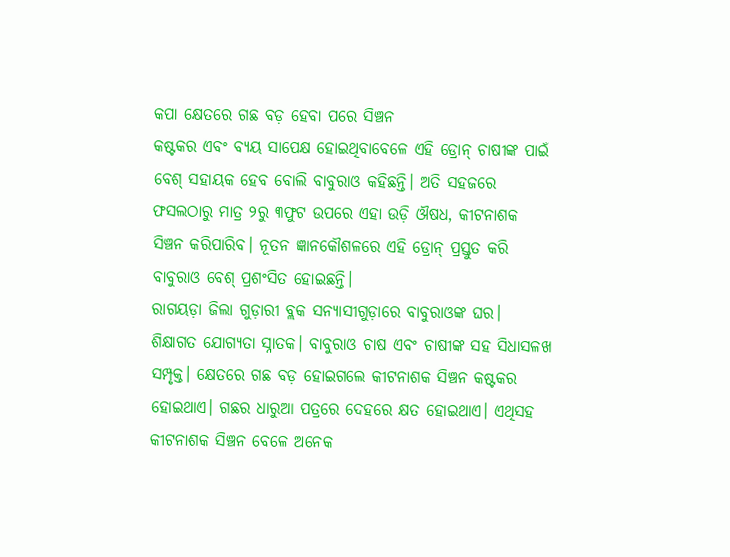କପା କ୍ଷେତରେ ଗଛ ବଡ଼ ହେବା ପରେ ସିଞ୍ଚନ
କଷ୍ଟକର ଏବଂ ବ୍ୟୟ ସାପେକ୍ଷ ହୋଇଥିବାବେଳେ ଏହି ଡ୍ରୋନ୍‌ ଚାଷୀଙ୍କ ପାଇଁ ବେଶ୍‌ ସହାୟକ ହେବ ବୋଲି ବାବୁରାଓ କହିଛନ୍ତି। ଅତି ସହଜରେ ଫସଲଠାରୁ ମାତ୍ର ୨ରୁ ୩ଫୁଟ ଉପରେ ଏହା ଉଡ଼ି ଔଷଧ, କୀଟନାଶକ ସିଞ୍ଚନ କରିପାରିବ। ନୂତନ ଜ୍ଞାନକୌଶଳରେ ଏହି ଡ୍ରୋନ୍‌ ପ୍ରସ୍ତୁତ କରି ବାବୁରାଓ ବେଶ୍‌ ପ୍ରଶଂସିତ ହୋଇଛନ୍ତି।
ରାଗୟଡ଼ା ଜିଲା ଗୁଡ଼ାରୀ ବ୍ଲକ ସନ୍ୟାସୀଗୁଡ଼ାରେ ବାବୁରାଓଙ୍କ ଘର। ଶିକ୍ଷାଗତ ଯୋଗ୍ୟତା ସ୍ନାତକ। ବାବୁରାଓ ଚାଷ ଏବଂ ଚାଷୀଙ୍କ ସହ ସିଧାସଳଖ ସମ୍ପୃକ୍ତ। କ୍ଷେତରେ ଗଛ ବଡ଼ ହୋଇଗଲେ କୀଟନାଶକ ସିଞ୍ଚନ କଷ୍ଟକର ହୋଇଥାଏ। ଗଛର ଧାରୁଆ ପତ୍ରରେ ଦେହରେ କ୍ଷତ ହୋଇଥାଏ। ଏଥିସହ କୀଟନାଶକ ସିଞ୍ଚନ ବେଳେ ଅନେକ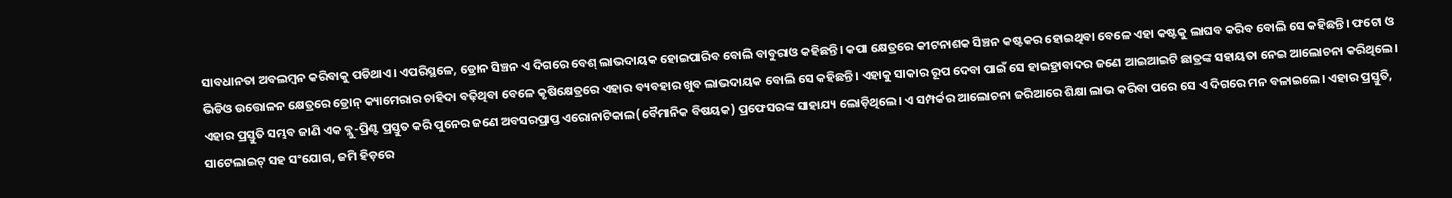ସାବଧାନତା ଅବଲମ୍ବନ କରିବାକୁ ପଡିଥାଏ। ଏପରିସ୍ଥଳେ, ଡ୍ରୋନ ସିଞ୍ଚନ ଏ ଦିଗରେ ବେଶ୍‌ ଲାଭଦାୟକ ହୋଇପାରିବ ବୋଲି ବାବୁରାଓ କହିଛନ୍ତି। କପା କ୍ଷେତ୍ରରେ କୀଟନାଶକ ସିଞ୍ଚନ କଷ୍ଟକର ହୋଇଥିବା ବେଳେ ଏହା କଷ୍ଟକୁ ଲାଘବ କରିବ ବୋଲି ସେ କହିଛନ୍ତି। ଫଟୋ ଓ ଭିଡିଓ ଉତ୍ତୋଳନ କ୍ଷେତ୍ରରେ ଡ୍ରୋନ୍‌ କ୍ୟାମେରାର ଚାହିଦା ବଢ଼ିଥିବା ବେଳେ କୃଷିକ୍ଷେତ୍ରରେ ଏହାର ବ୍ୟବହାର ଖୁବ ଲାଭଦାୟକ ବୋଲି ସେ କହିଛନ୍ତି। ଏହାକୁ ସାକାର ରୂପ ଦେବା ପାଇଁ ସେ ହାଇହ୍ରାବାଦର ଜଣେ ଆଇଆଇଟି ଛାତ୍ରଙ୍କ ସହାୟତା ନେଇ ଆଲୋଚନା କରିଥିଲେ। ଏହାର ପ୍ରସ୍ତୁତି ସମ୍ଭବ ଜାଣି ଏକ ବ୍ଲୁ-ପ୍ରିଣ୍ଟ ପ୍ରସ୍ତୁତ କରି ପୁନେର ଜଣେ ଅବସରପ୍ରାପ୍ତ ଏରୋନାଟିକାଲ(ବୈମାନିକ ବିଷୟକ) ପ୍ରଫେସରଙ୍କ ସାହାଯ୍ୟ ଲୋଡ଼ିଥିଲେ। ଏ ସମ୍ପର୍କର ଆଲୋଚନା ଜରିଆରେ ଶିକ୍ଷା ଲାଭ କରିବା ପରେ ସେ ଏ ଦିଗରେ ମନ ବଳାଇଲେ। ଏହାର ପ୍ରସ୍ତୁତି, ସାଟେଲାଇଟ୍‌ ସହ ସଂଯୋଗ, ଜମି ହିଡ଼ରେ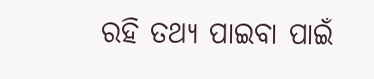ରହି ତଥ୍ୟ ପାଇବା ପାଇଁ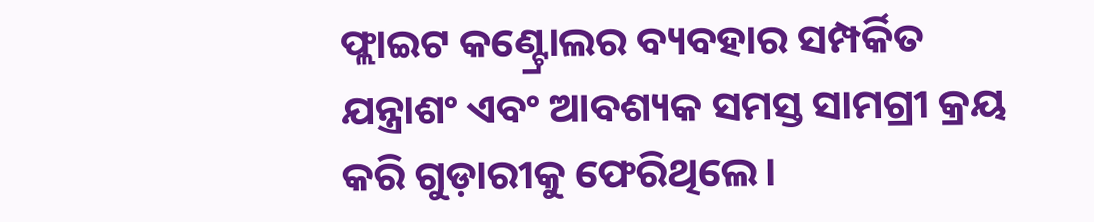ଫ୍ଲାଇଟ କଣ୍ଟ୍ରୋଲର ବ୍ୟବହାର ସମ୍ପର୍କିତ ଯନ୍ତ୍ରାଶଂ ଏବଂ ଆବଶ୍ୟକ ସମସ୍ତ ସାମଗ୍ରୀ କ୍ରୟ କରି ଗୁଡ଼ାରୀକୁ ଫେରିଥିଲେ।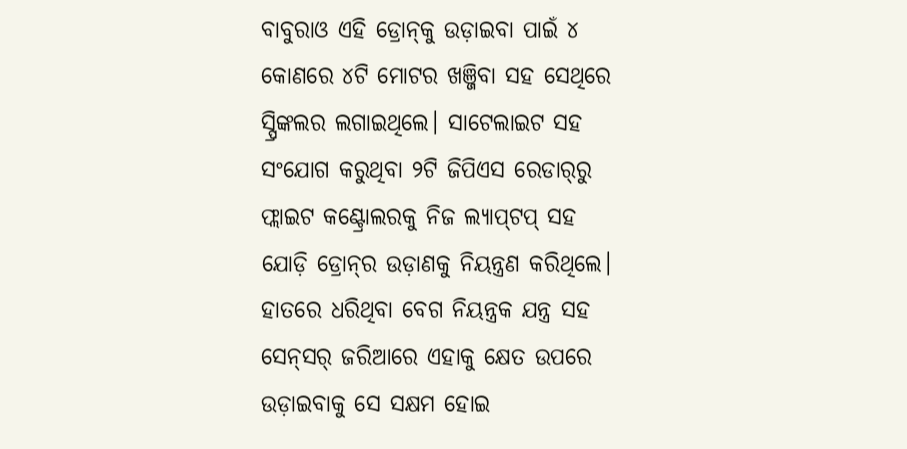ବାବୁରାଓ ଏହି ଡ୍ରୋନ୍‌କୁ ଉଡ଼ାଇବା ପାଇଁ ୪ କୋଣରେ ୪ଟି ମୋଟର ଖଞ୍ଜିବା ସହ ସେଥିରେ ସ୍ପ୍ରିଙ୍କଲର ଲଗାଇଥିଲେ। ସାଟେଲାଇଟ ସହ ସଂଯୋଗ କରୁଥିବା ୨ଟି ଜିପିଏସ ରେଡାର୍‌ରୁ ଫ୍ଲାଇଟ କଣ୍ଟ୍ରୋଲରକୁ ନିଜ ଲ୍ୟାପ୍‌ଟପ୍‌ ସହ ଯୋଡ଼ି ଡ୍ରୋନ୍‌ର ଉଡ଼ାଣକୁ ନିୟନ୍ତ୍ରଣ କରିଥିଲେ। ହାତରେ ଧରିଥିବା ବେଗ ନିୟନ୍ତ୍ରକ ଯନ୍ତ୍ର ସହ ସେନ୍‌ସର୍‌ ଜରିଆରେ ଏହାକୁ କ୍ଷେତ ଉପରେ ଉଡ଼ାଇବାକୁ ସେ ସକ୍ଷମ ହୋଇ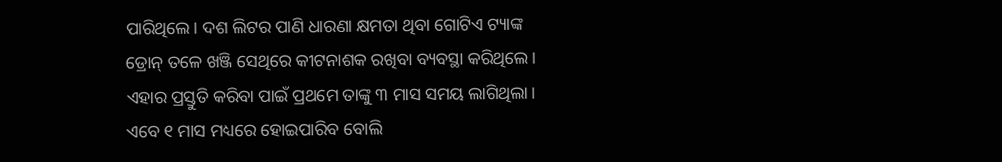ପାରିଥିଲେ। ଦଶ ଲିଟର ପାଣି ଧାରଣା କ୍ଷମତା ଥିବା ଗୋଟିଏ ଟ୍ୟାଙ୍କ ଡ୍ରୋନ୍‌ ତଳେ ଖଞ୍ଜି ସେଥିରେ କୀଟନାଶକ ରଖିବା ବ୍ୟବସ୍ଥା କରିଥିଲେ। ଏହାର ପ୍ରସ୍ତୁତି କରିବା ପାଇଁ ପ୍ରଥମେ ତାଙ୍କୁ ୩ ମାସ ସମୟ ଲାଗିଥିଲା। ଏବେ ୧ ମାସ ମଧ୍ୟରେ ହୋଇପାରିବ ବୋଲି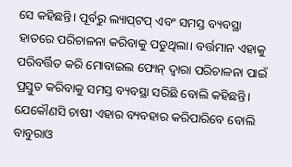ସେ କହିଛନ୍ତି। ପୂର୍ବରୁ ଲ୍ୟାପ୍‌ଟପ୍‌ ଏବଂ ସମସ୍ତ ବ୍ୟବସ୍ଥା ହାତରେ ପରିଚାଳନା କରିବାକୁ ପଡୁଥିଲା। ବର୍ତ୍ତମାନ ଏହାକୁ ପରିବର୍ତ୍ତିତ କରି ମୋବାଇଲ ଫୋନ୍‌ ଦ୍ୱାରା ପରିଚାଳନା ପାଇଁ ପ୍ରସ୍ତୁତ କରିବାକୁ ସମସ୍ତ ବ୍ୟବସ୍ଥା ସରିଛି ବୋଲି କହିଛନ୍ତି। ଯେକୌଣସି ଚାଷୀ ଏହାର ବ୍ୟବହାର କରିପାରିବେ ବୋଲି ବାବୁରାଓ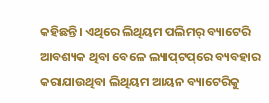କହିଛନ୍ତି। ଏଥିରେ ଲିଥିୟମ ପଲିମର୍‌ ବ୍ୟାଟେରି ଆବଶ୍ୟକ ଥିବା ବେଳେ ଲ୍ୟାପ୍‌ଟପ୍‌ରେ ବ୍ୟବହାର କରାଯାଉଥିବା ଲିଥିୟମ ଆୟନ ବ୍ୟାଟେରିକୁ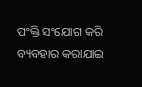ପଂକ୍ତି ସଂଯୋଗ କରି ବ୍ୟବହାର କରାଯାଇ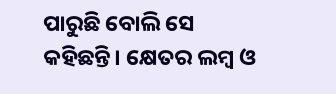ପାରୁଛି ବୋଲି ସେ କହିଛନ୍ତି। କ୍ଷେତର ଲମ୍ବ ଓ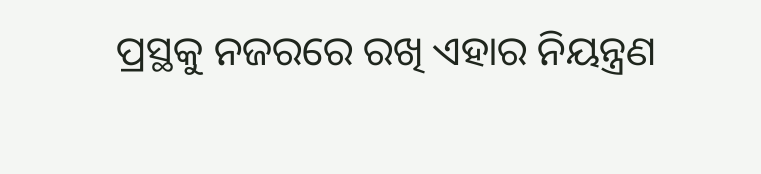ପ୍ରସ୍ଥକୁ ନଜରରେ ରଖି ଏହାର ନିୟନ୍ତ୍ରଣ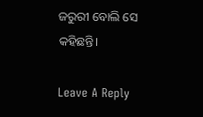ଜରୁରୀ ବୋଲି ସେ କହିଛନ୍ତି।

Leave A Reply